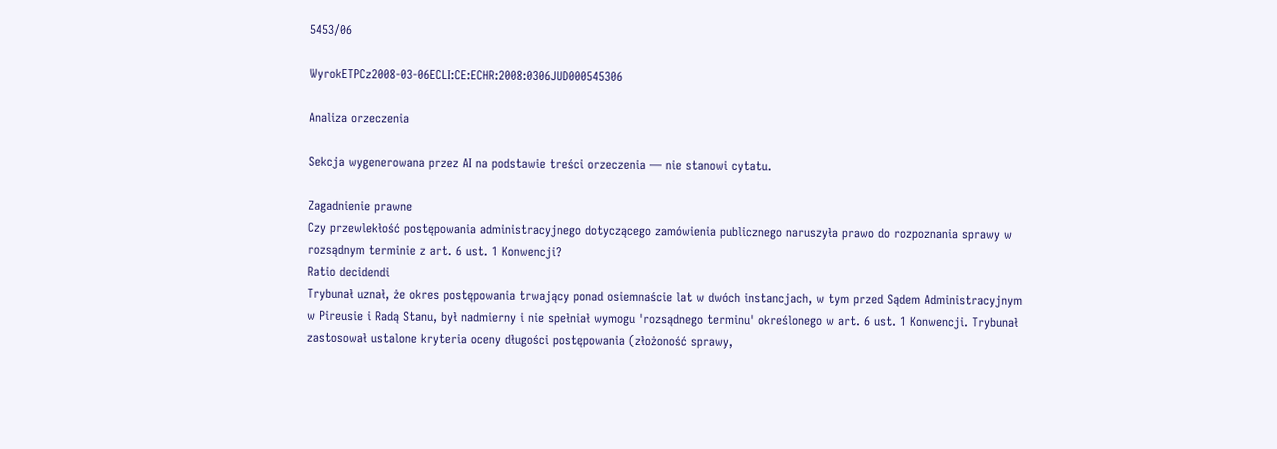5453/06

WyrokETPCz2008-03-06ECLI:CE:ECHR:2008:0306JUD000545306

Analiza orzeczenia

Sekcja wygenerowana przez AI na podstawie treści orzeczenia — nie stanowi cytatu.

Zagadnienie prawne
Czy przewlekłość postępowania administracyjnego dotyczącego zamówienia publicznego naruszyła prawo do rozpoznania sprawy w rozsądnym terminie z art. 6 ust. 1 Konwencji?
Ratio decidendi
Trybunał uznał, że okres postępowania trwający ponad osiemnaście lat w dwóch instancjach, w tym przed Sądem Administracyjnym w Pireusie i Radą Stanu, był nadmierny i nie spełniał wymogu 'rozsądnego terminu' określonego w art. 6 ust. 1 Konwencji. Trybunał zastosował ustalone kryteria oceny długości postępowania (złożoność sprawy,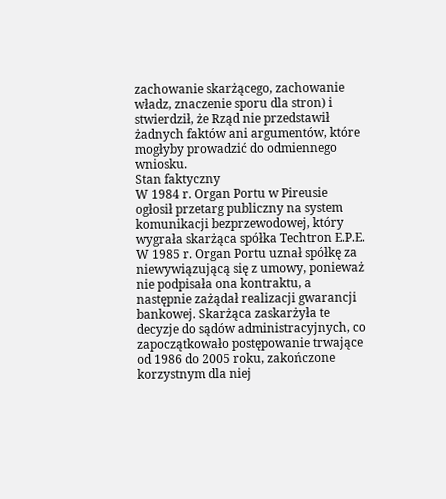zachowanie skarżącego, zachowanie władz, znaczenie sporu dla stron) i stwierdził, że Rząd nie przedstawił żadnych faktów ani argumentów, które mogłyby prowadzić do odmiennego wniosku.
Stan faktyczny
W 1984 r. Organ Portu w Pireusie ogłosił przetarg publiczny na system komunikacji bezprzewodowej, który wygrała skarżąca spółka Techtron E.P.E. W 1985 r. Organ Portu uznał spółkę za niewywiązującą się z umowy, ponieważ nie podpisała ona kontraktu, a następnie zażądał realizacji gwarancji bankowej. Skarżąca zaskarżyła te decyzje do sądów administracyjnych, co zapoczątkowało postępowanie trwające od 1986 do 2005 roku, zakończone korzystnym dla niej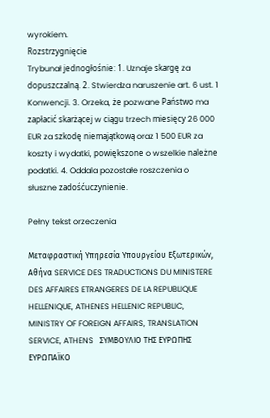wyrokiem.
Rozstrzygnięcie
Trybunał jednogłośnie: 1. Uznaje skargę za dopuszczalną. 2. Stwierdza naruszenie art. 6 ust. 1 Konwencji. 3. Orzeka, że pozwane Państwo ma zapłacić skarżącej w ciągu trzech miesięcy 26 000 EUR za szkodę niemajątkową oraz 1 500 EUR za koszty i wydatki, powiększone o wszelkie należne podatki. 4. Oddala pozostałe roszczenia o słuszne zadośćuczynienie.

Pełny tekst orzeczenia

Μεταφραστική Υπηρεσία Υπουργείου Εξωτερικών, Αθήνα SERVICE DES TRADUCTIONS DU MINISTERE DES AFFAIRES ETRANGERES DE LA REPUBLIQUE HELLENIQUE, ATHENES HELLENIC REPUBLIC, MINISTRY OF FOREIGN AFFAIRS, TRANSLATION SERVICE, ATHENS   ΣΥΜΒΟΥΛΙΟ ΤΗΣ ΕΥΡΩΠΗΣ   ΕΥΡΩΠΑΪΚΟ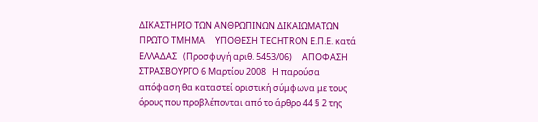ΔΙΚΑΣΤΗΡΙΟ ΤΩΝ ΑΝΘΡΩΠΙΝΩΝ ΔΙΚΑΙΩΜΑΤΩΝ   ΠΡΩΤΟ ΤΜΗΜΑ     ΥΠΟΘΕΣΗ TECHTRON Ε.Π.Ε. κατά ΕΛΛΑΔΑΣ   (Προσφυγή αριθ. 5453/06)     ΑΠΟΦΑΣΗ   ΣΤΡΑΣΒΟΥΡΓΟ 6 Μαρτίου 2008   Η παρούσα απόφαση θα καταστεί οριστική σύμφωνα με τους όρους που προβλέπονται από το άρθρο 44 § 2 της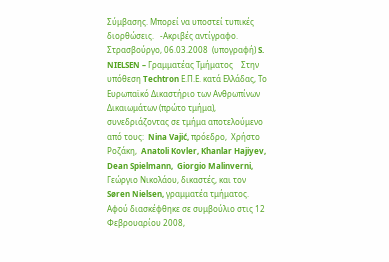Σύμβασης. Μπορεί να υποστεί τυπικές διορθώσεις.   -Ακριβές αντίγραφο.  Στρασβούργο, 06.03.2008  (υπογραφή) S. NIELSEN – Γραμματέας Τμήματος    Στην υπόθεση Techtron Ε.Π.Ε. κατά Ελλάδας, Το Ευρωπαϊκό Δικαστήριο των Ανθρωπίνων Δικαιωμάτων (πρώτο τμήμα), συνεδριάζοντας σε τμήμα αποτελούμενο από τους:  Nina Vajić, πρόεδρο,  Χρήστο Ροζάκη,  Anatoli Kovler, Khanlar Hajiyev,  Dean Spielmann,  Giorgio Malinverni,  Γεώργιο Νικολάου, δικαστές, και τον Søren Nielsen, γραμματέα τμήματος.  Αφού διασκέφθηκε σε συμβούλιο στις 12 Φεβρουαρίου 2008,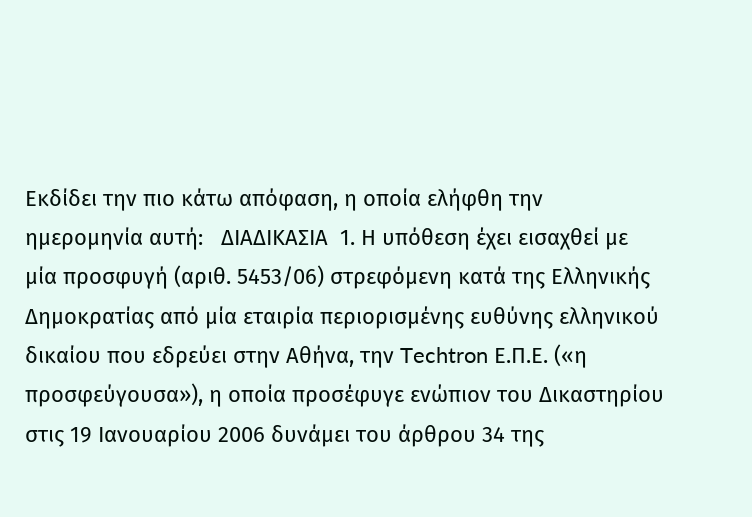Εκδίδει την πιο κάτω απόφαση, η οποία ελήφθη την ημερομηνία αυτή:   ΔΙΑΔΙΚΑΣΙΑ  1. Η υπόθεση έχει εισαχθεί με μία προσφυγή (αριθ. 5453/06) στρεφόμενη κατά της Ελληνικής Δημοκρατίας από μία εταιρία περιορισμένης ευθύνης ελληνικού δικαίου που εδρεύει στην Αθήνα, την Techtron Ε.Π.Ε. («η προσφεύγουσα»), η οποία προσέφυγε ενώπιον του Δικαστηρίου στις 19 Ιανουαρίου 2006 δυνάμει του άρθρου 34 της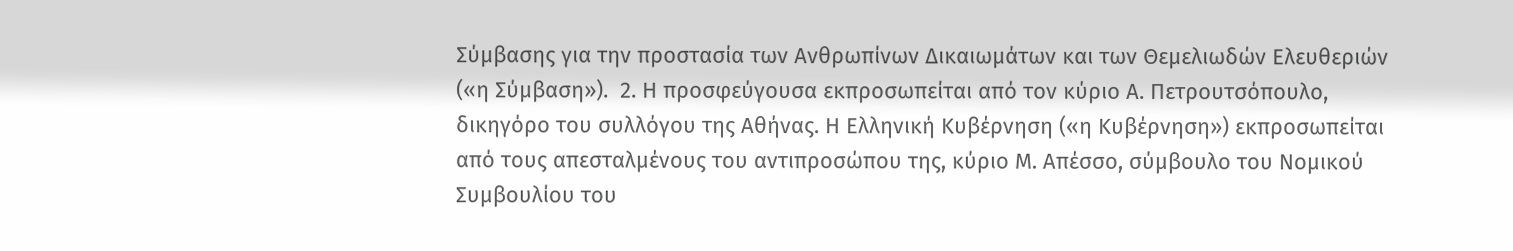Σύμβασης για την προστασία των Ανθρωπίνων Δικαιωμάτων και των Θεμελιωδών Ελευθεριών («η Σύμβαση»).  2. Η προσφεύγουσα εκπροσωπείται από τον κύριο Α. Πετρουτσόπουλο, δικηγόρο του συλλόγου της Αθήνας. Η Ελληνική Κυβέρνηση («η Κυβέρνηση») εκπροσωπείται από τους απεσταλμένους του αντιπροσώπου της, κύριο Μ. Απέσσο, σύμβουλο του Νομικού Συμβουλίου του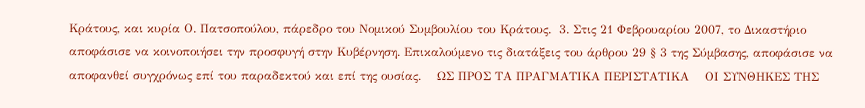Κράτους, και κυρία Ο. Πατσοπούλου, πάρεδρο του Νομικού Συμβουλίου του Κράτους.  3. Στις 21 Φεβρουαρίου 2007, το Δικαστήριο αποφάσισε να κοινοποιήσει την προσφυγή στην Κυβέρνηση. Επικαλούμενο τις διατάξεις του άρθρου 29 § 3 της Σύμβασης, αποφάσισε να αποφανθεί συγχρόνως επί του παραδεκτού και επί της ουσίας.    ΩΣ ΠΡΟΣ ΤΑ ΠΡΑΓΜΑΤΙΚΑ ΠΕΡΙΣΤΑΤΙΚΑ    ΟΙ ΣΥΝΘΗΚΕΣ ΤΗΣ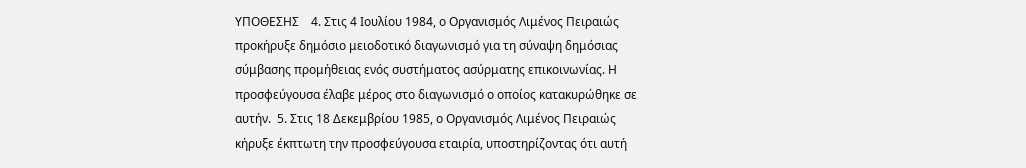ΥΠΟΘΕΣΗΣ    4. Στις 4 Ιουλίου 1984, ο Οργανισμός Λιμένος Πειραιώς προκήρυξε δημόσιο μειοδοτικό διαγωνισμό για τη σύναψη δημόσιας σύμβασης προμήθειας ενός συστήματος ασύρματης επικοινωνίας. Η προσφεύγουσα έλαβε μέρος στο διαγωνισμό ο οποίος κατακυρώθηκε σε αυτήν.  5. Στις 18 Δεκεμβρίου 1985, ο Οργανισμός Λιμένος Πειραιώς κήρυξε έκπτωτη την προσφεύγουσα εταιρία, υποστηρίζοντας ότι αυτή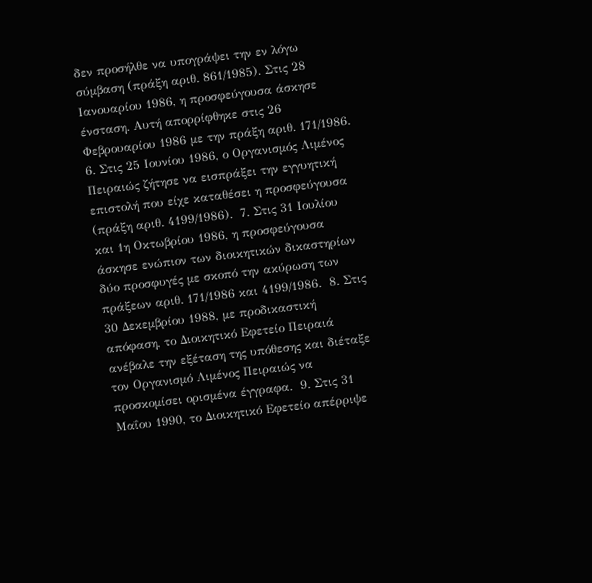δεν προσήλθε να υπογράψει την εν λόγω σύμβαση (πράξη αριθ. 861/1985). Στις 28 Ιανουαρίου 1986, η προσφεύγουσα άσκησε ένσταση. Αυτή απορρίφθηκε στις 26 Φεβρουαρίου 1986 με την πράξη αριθ. 171/1986.  6. Στις 25 Ιουνίου 1986, ο Οργανισμός Λιμένος Πειραιώς ζήτησε να εισπράξει την εγγυητική επιστολή που είχε καταθέσει η προσφεύγουσα (πράξη αριθ. 4199/1986).  7. Στις 31 Ιουλίου και 1η Οκτωβρίου 1986, η προσφεύγουσα άσκησε ενώπιον των διοικητικών δικαστηρίων δύο προσφυγές με σκοπό την ακύρωση των πράξεων αριθ. 171/1986 και 4199/1986.  8. Στις 30 Δεκεμβρίου 1988, με προδικαστική απόφαση, το Διοικητικό Εφετείο Πειραιά ανέβαλε την εξέταση της υπόθεσης και διέταξε τον Οργανισμό Λιμένος Πειραιώς να προσκομίσει ορισμένα έγγραφα.  9. Στις 31 Μαΐου 1990, το Διοικητικό Εφετείο απέρριψε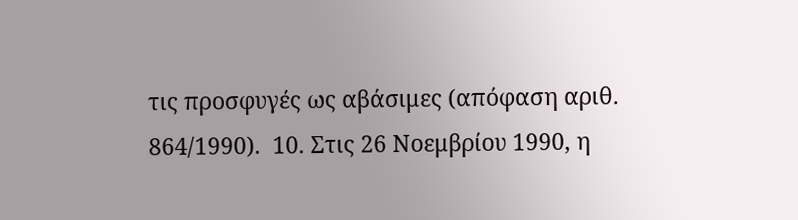τις προσφυγές ως αβάσιμες (απόφαση αριθ. 864/1990).  10. Στις 26 Νοεμβρίου 1990, η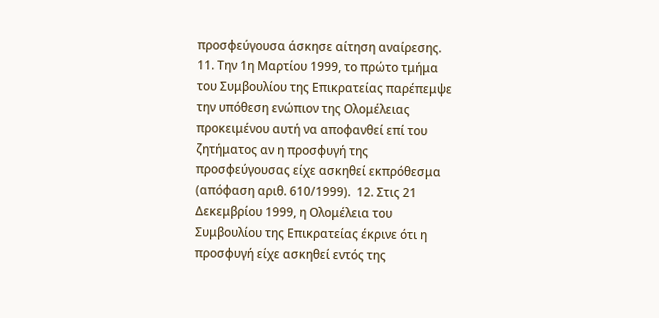προσφεύγουσα άσκησε αίτηση αναίρεσης.  11. Την 1η Μαρτίου 1999, το πρώτο τμήμα του Συμβουλίου της Επικρατείας παρέπεμψε την υπόθεση ενώπιον της Ολομέλειας προκειμένου αυτή να αποφανθεί επί του ζητήματος αν η προσφυγή της προσφεύγουσας είχε ασκηθεί εκπρόθεσμα (απόφαση αριθ. 610/1999).  12. Στις 21 Δεκεμβρίου 1999, η Ολομέλεια του Συμβουλίου της Επικρατείας έκρινε ότι η προσφυγή είχε ασκηθεί εντός της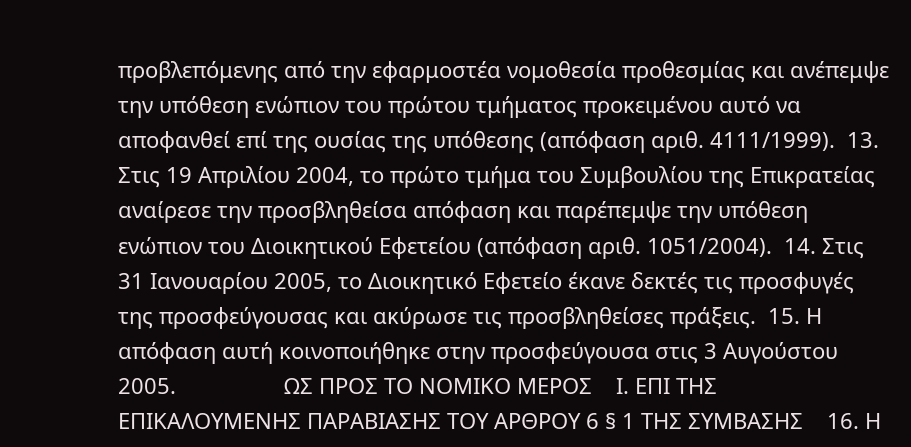προβλεπόμενης από την εφαρμοστέα νομοθεσία προθεσμίας και ανέπεμψε την υπόθεση ενώπιον του πρώτου τμήματος προκειμένου αυτό να αποφανθεί επί της ουσίας της υπόθεσης (απόφαση αριθ. 4111/1999).  13. Στις 19 Απριλίου 2004, το πρώτο τμήμα του Συμβουλίου της Επικρατείας αναίρεσε την προσβληθείσα απόφαση και παρέπεμψε την υπόθεση ενώπιον του Διοικητικού Εφετείου (απόφαση αριθ. 1051/2004).  14. Στις 31 Ιανουαρίου 2005, το Διοικητικό Εφετείο έκανε δεκτές τις προσφυγές της προσφεύγουσας και ακύρωσε τις προσβληθείσες πράξεις.  15. Η απόφαση αυτή κοινοποιήθηκε στην προσφεύγουσα στις 3 Αυγούστου 2005.                  ΩΣ ΠΡΟΣ ΤΟ ΝΟΜΙΚΟ ΜΕΡΟΣ    Ι. ΕΠΙ ΤΗΣ ΕΠΙΚΑΛΟΥΜΕΝΗΣ ΠΑΡΑΒΙΑΣΗΣ ΤΟΥ ΑΡΘΡΟΥ 6 § 1 ΤΗΣ ΣΥΜΒΑΣΗΣ    16. Η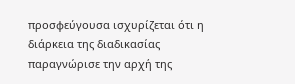προσφεύγουσα ισχυρίζεται ότι η διάρκεια της διαδικασίας παραγνώρισε την αρχή της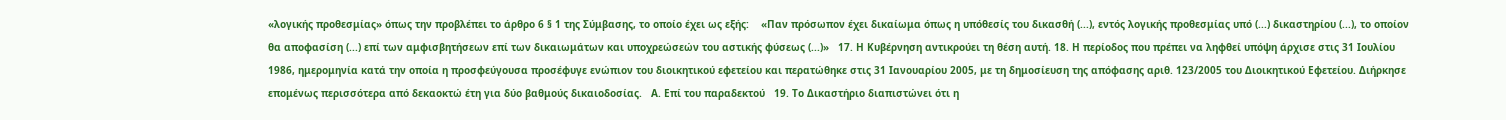«λογικής προθεσμίας» όπως την προβλέπει το άρθρο 6 § 1 της Σύμβασης, το οποίο έχει ως εξής:    «Παν πρόσωπον έχει δικαίωμα όπως η υπόθεσίς του δικασθή (...), εντός λογικής προθεσμίας υπό (...) δικαστηρίου (...), το οποίον θα αποφασίση (...) επί των αμφισβητήσεων επί των δικαιωμάτων και υποχρεώσεών του αστικής φύσεως (...)»   17. Η Κυβέρνηση αντικρούει τη θέση αυτή. 18. Η περίοδος που πρέπει να ληφθεί υπόψη άρχισε στις 31 Ιουλίου 1986, ημερομηνία κατά την οποία η προσφεύγουσα προσέφυγε ενώπιον του διοικητικού εφετείου και περατώθηκε στις 31 Ιανουαρίου 2005, με τη δημοσίευση της απόφασης αριθ. 123/2005 του Διοικητικού Εφετείου. Διήρκησε επομένως περισσότερα από δεκαοκτώ έτη για δύο βαθμούς δικαιοδοσίας.   Α. Επί του παραδεκτού   19. Το Δικαστήριο διαπιστώνει ότι η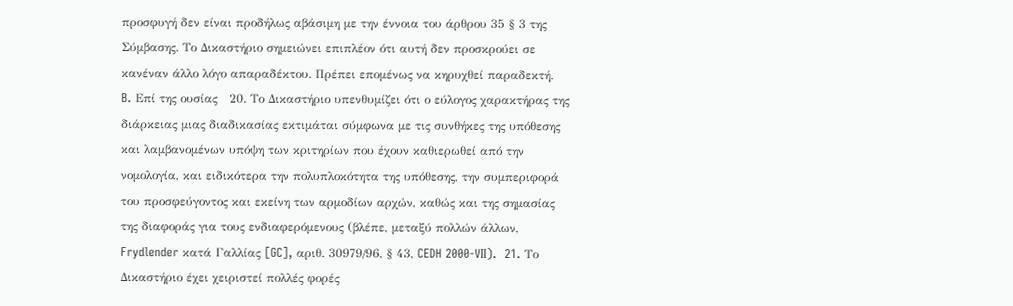προσφυγή δεν είναι προδήλως αβάσιμη με την έννοια του άρθρου 35 § 3 της Σύμβασης. Το Δικαστήριο σημειώνει επιπλέον ότι αυτή δεν προσκρούει σε κανέναν άλλο λόγο απαραδέκτου. Πρέπει επομένως να κηρυχθεί παραδεκτή.   B. Επί της ουσίας   20. Το Δικαστήριο υπενθυμίζει ότι ο εύλογος χαρακτήρας της διάρκειας μιας διαδικασίας εκτιμάται σύμφωνα με τις συνθήκες της υπόθεσης και λαμβανομένων υπόψη των κριτηρίων που έχουν καθιερωθεί από την νομολογία, και ειδικότερα την πολυπλοκότητα της υπόθεσης, την συμπεριφορά του προσφεύγοντος και εκείνη των αρμοδίων αρχών, καθώς και της σημασίας της διαφοράς για τους ενδιαφερόμενους (βλέπε, μεταξύ πολλών άλλων, Frydlender κατά Γαλλίας [GC], αριθ. 30979/96, § 43, CEDH 2000-VII).  21. Το Δικαστήριο έχει χειριστεί πολλές φορές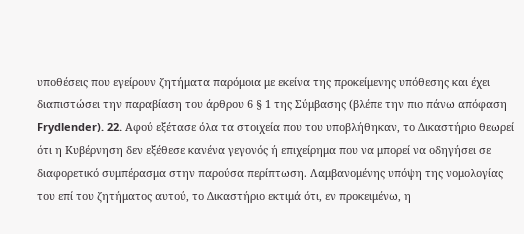υποθέσεις που εγείρουν ζητήματα παρόμοια με εκείνα της προκείμενης υπόθεσης και έχει διαπιστώσει την παραβίαση του άρθρου 6 § 1 της Σύμβασης (βλέπε την πιο πάνω απόφαση Frydlender). 22. Αφού εξέτασε όλα τα στοιχεία που του υποβλήθηκαν, το Δικαστήριο θεωρεί ότι η Κυβέρνηση δεν εξέθεσε κανένα γεγονός ή επιχείρημα που να μπορεί να οδηγήσει σε διαφορετικό συμπέρασμα στην παρούσα περίπτωση. Λαμβανομένης υπόψη της νομολογίας του επί του ζητήματος αυτού, το Δικαστήριο εκτιμά ότι, εν προκειμένω, η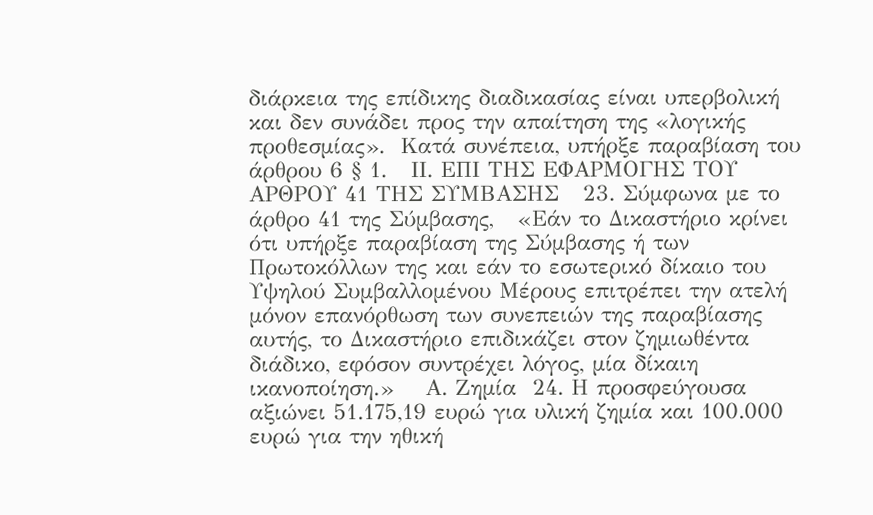διάρκεια της επίδικης διαδικασίας είναι υπερβολική και δεν συνάδει προς την απαίτηση της «λογικής προθεσμίας».  Κατά συνέπεια, υπήρξε παραβίαση του άρθρου 6 § 1.   IΙ. ΕΠΙ ΤΗΣ ΕΦΑΡΜΟΓΗΣ ΤΟΥ ΑΡΘΡΟΥ 41 ΤΗΣ ΣΥΜΒΑΣΗΣ   23. Σύμφωνα με το άρθρο 41 της Σύμβασης,   «Εάν το Δικαστήριο κρίνει ότι υπήρξε παραβίαση της Σύμβασης ή των Πρωτοκόλλων της και εάν το εσωτερικό δίκαιο του Υψηλού Συμβαλλομένου Μέρους επιτρέπει την ατελή μόνον επανόρθωση των συνεπειών της παραβίασης αυτής, το Δικαστήριο επιδικάζει στον ζημιωθέντα διάδικο, εφόσον συντρέχει λόγος, μία δίκαιη ικανοποίηση.»    Α. Ζημία  24. Η προσφεύγουσα αξιώνει 51.175,19 ευρώ για υλική ζημία και 100.000 ευρώ για την ηθική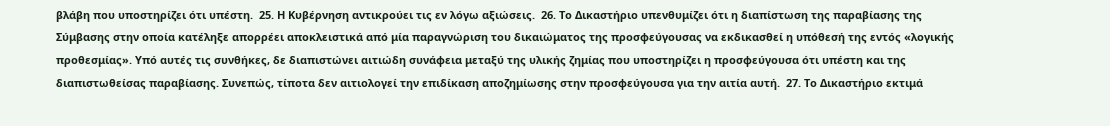βλάβη που υποστηρίζει ότι υπέστη.  25. Η Κυβέρνηση αντικρούει τις εν λόγω αξιώσεις.  26. Το Δικαστήριο υπενθυμίζει ότι η διαπίστωση της παραβίασης της Σύμβασης στην οποία κατέληξε απορρέει αποκλειστικά από μία παραγνώριση του δικαιώματος της προσφεύγουσας να εκδικασθεί η υπόθεσή της εντός «λογικής προθεσμίας». Υπό αυτές τις συνθήκες, δε διαπιστώνει αιτιώδη συνάφεια μεταξύ της υλικής ζημίας που υποστηρίζει η προσφεύγουσα ότι υπέστη και της διαπιστωθείσας παραβίασης. Συνεπώς, τίποτα δεν αιτιολογεί την επιδίκαση αποζημίωσης στην προσφεύγουσα για την αιτία αυτή.  27. Το Δικαστήριο εκτιμά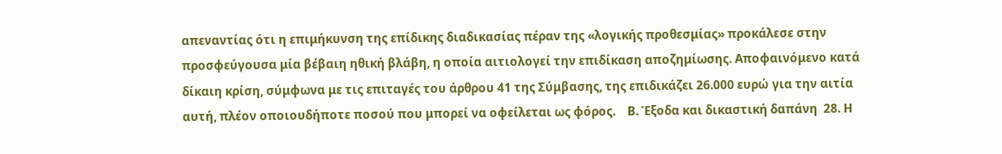απεναντίας ότι η επιμήκυνση της επίδικης διαδικασίας πέραν της «λογικής προθεσμίας» προκάλεσε στην προσφεύγουσα μία βέβαιη ηθική βλάβη, η οποία αιτιολογεί την επιδίκαση αποζημίωσης. Αποφαινόμενο κατά δίκαιη κρίση, σύμφωνα με τις επιταγές του άρθρου 41 της Σύμβασης, της επιδικάζει 26.000 ευρώ για την αιτία αυτή, πλέον οποιουδήποτε ποσού που μπορεί να οφείλεται ως φόρος.    Β. Έξοδα και δικαστική δαπάνη  28. Η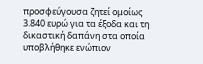προσφεύγουσα ζητεί ομοίως 3.840 ευρώ για τα έξοδα και τη δικαστική δαπάνη στα οποία υποβλήθηκε ενώπιον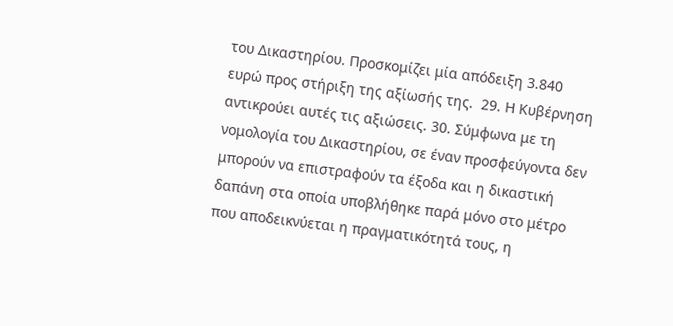του Δικαστηρίου. Προσκομίζει μία απόδειξη 3.840 ευρώ προς στήριξη της αξίωσής της.  29. Η Κυβέρνηση αντικρούει αυτές τις αξιώσεις. 30. Σύμφωνα με τη νομολογία του Δικαστηρίου, σε έναν προσφεύγοντα δεν μπορούν να επιστραφούν τα έξοδα και η δικαστική δαπάνη στα οποία υποβλήθηκε παρά μόνο στο μέτρο που αποδεικνύεται η πραγματικότητά τους, η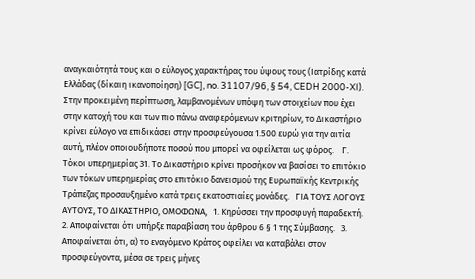αναγκαιότητά τους και ο εύλογος χαρακτήρας του ύψους τους (Ιατρίδης κατά Ελλάδας (δίκαιη ικανοποίηση) [GC], no. 31107/96, § 54, CEDH 2000-XI). Στην προκειμένη περίπτωση, λαμβανομένων υπόψη των στοιχείων που έχει στην κατοχή του και των πιο πάνω αναφερόμενων κριτηρίων, το Δικαστήριο κρίνει εύλογο να επιδικάσει στην προσφεύγουσα 1.500 ευρώ για την αιτία αυτή, πλέον οποιουδήποτε ποσού που μπορεί να οφείλεται ως φόρος.    Γ. Τόκοι υπερημερίας 31. Το Δικαστήριο κρίνει προσήκον να βασίσει το επιτόκιο των τόκων υπερημερίας στο επιτόκιο δανεισμού της Ευρωπαϊκής Κεντρικής Τράπεζας προσαυξημένο κατά τρεις εκατοστιαίες μονάδες.   ΓΙΑ ΤΟΥΣ ΛΟΓΟΥΣ ΑΥΤΟΥΣ, ΤΟ ΔΙΚΑΣΤΗΡΙΟ, ΟΜΟΦΩΝΑ,   1. Κηρύσσει την προσφυγή παραδεκτή.   2. Αποφαίνεται ότι υπήρξε παραβίαση του άρθρου 6 § 1 της Σύμβασης.   3. Αποφαίνεται ότι, α) το εναγόμενο Κράτος οφείλει να καταβάλει στον προσφεύγοντα, μέσα σε τρεις μήνες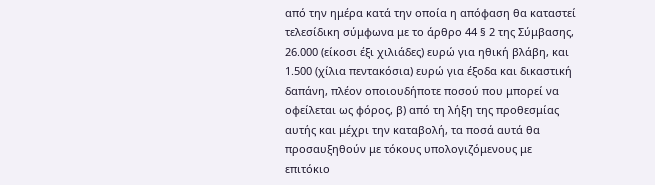από την ημέρα κατά την οποία η απόφαση θα καταστεί τελεσίδικη σύμφωνα με το άρθρο 44 § 2 της Σύμβασης, 26.000 (είκοσι έξι χιλιάδες) ευρώ για ηθική βλάβη, και 1.500 (χίλια πεντακόσια) ευρώ για έξοδα και δικαστική δαπάνη, πλέον οποιουδήποτε ποσού που μπορεί να οφείλεται ως φόρος, β) από τη λήξη της προθεσμίας αυτής και μέχρι την καταβολή, τα ποσά αυτά θα προσαυξηθούν με τόκους υπολογιζόμενους με επιτόκιο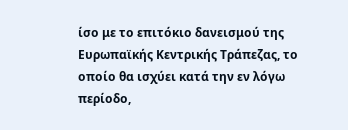ίσο με το επιτόκιο δανεισμού της Ευρωπαϊκής Κεντρικής Τράπεζας, το οποίο θα ισχύει κατά την εν λόγω περίοδο,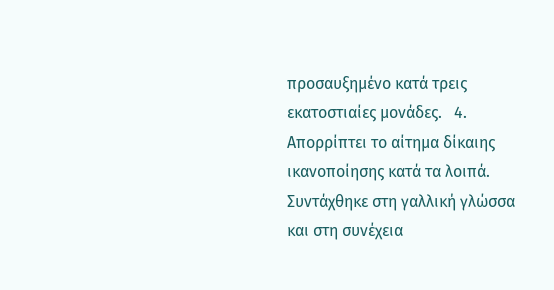προσαυξημένο κατά τρεις εκατοστιαίες μονάδες.   4. Απορρίπτει το αίτημα δίκαιης ικανοποίησης κατά τα λοιπά.   Συντάχθηκε στη γαλλική γλώσσα και στη συνέχεια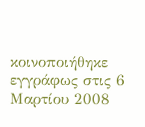κοινοποιήθηκε εγγράφως στις 6 Μαρτίου 2008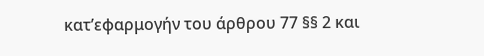κατ’εφαρμογήν του άρθρου 77 §§ 2 και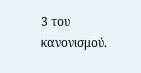3 του κανονισμού.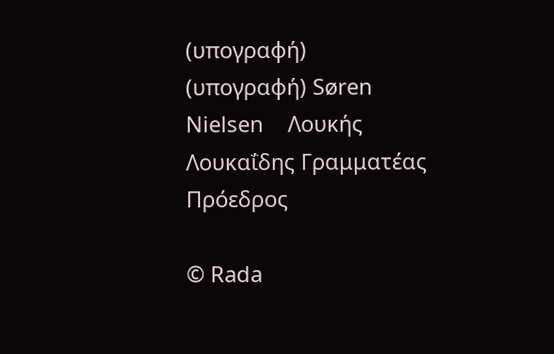(υπογραφή)    (υπογραφή) Søren Nielsen    Λουκής Λουκαΐδης Γραμματέας    Πρόεδρος

© Rada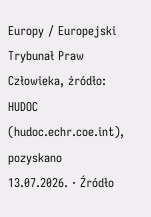Europy / Europejski Trybunał Praw Człowieka, źródło: HUDOC (hudoc.echr.coe.int), pozyskano 13.07.2026. · Źródło